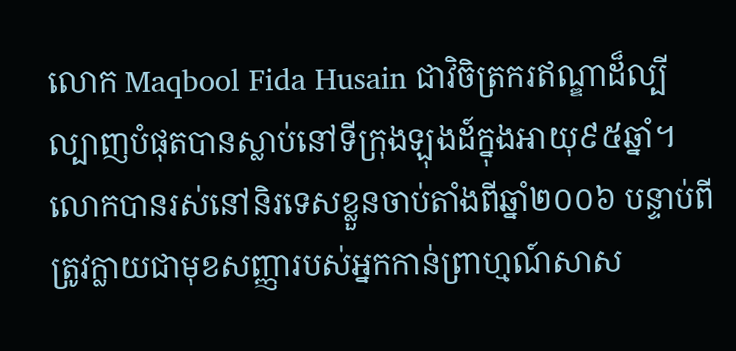លោក Maqbool Fida Husain ជាវិចិត្រករឥណ្ឌាដ៏ល្បីល្បាញបំផុតបានស្លាប់នៅទីក្រុងឡុងដ៍ក្នុងអាយុ៩៥ឆ្នាំ។ លោកបានរស់នៅនិរទេសខ្លួនចាប់តាំងពីឆ្នាំ២០០៦ បន្ទាប់ពីត្រូវក្លាយជាមុខសញ្ញារបស់អ្នកកាន់ព្រាហ្មណ៍សាស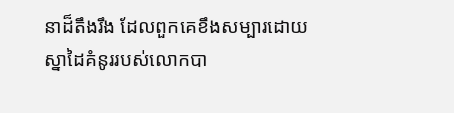នាដ៏តឹងរឹង ដែលពួកគេខឹងសម្បារដោយស្នាដៃគំនូររបស់លោកបា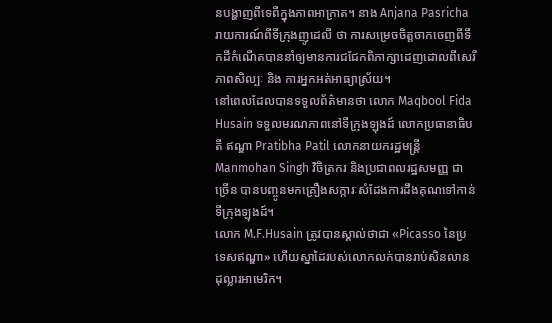នបង្ហាញពីទេពីក្នុងភាពអាក្រាត។ នាង Anjana Pasricha រាយការណ៍ពីទីក្រុងញូដេលី ថា ការសម្រេចចិត្តចាកចេញពីទឹកដីកំណើតបាននាំឲ្យមានការជជែកពិភាក្សាដេញដោលពីសេរីភាពសិល្បៈ និង ការអ្នកអត់អាធ្យាស្រ័យ។
នៅពេលដែលបានទទួលព័ត៌មានថា លោក Maqbool Fida Husain ទទួលមរណភាពនៅទីក្រុងឡុងដ៍ លោកប្រធានាធិបតី ឥណ្ឌា Pratibha Patil លោកនាយករដ្ឋមន្រ្តី Manmohan Singh វិចិត្រករ និងប្រជាពលរដ្ឋសមញ្ញ ជាច្រើន បានបញ្ចូនមកគ្រឿងសក្ការៈសំដែងការដឹងគុណទៅកាន់ទីក្រុងឡុងដ៍។
លោក M.F.Husain ត្រូវបានស្គាល់ថាជា «Picasso នៃប្រទេសឥណ្ឌា» ហើយស្នាដៃរបស់លោកលក់បានរាប់សិនលានដុល្លារអាមេរិក។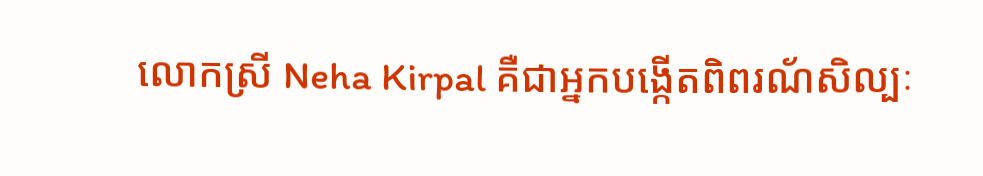លោកស្រី Neha Kirpal គឺជាអ្នកបង្កើតពិពរណ័សិល្បៈ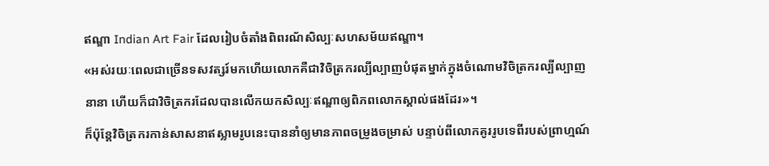ឥណ្ឌា Indian Art Fair ដែលរៀបចំតាំងពិពរណ័សិល្បៈសហសម័យឥណ្ឌា។
«អស់រយៈពេលជាច្រើនទសវត្សរ៍មកហើយលោកគឺជាវិចិត្រករល្បីល្បាញបំផុតម្នាក់ក្នុងចំណោមវិចិត្រករល្បីល្បាញនានា ហើយក៏ជាវិចិត្រករដែលបានលើកយកសិល្បៈឥណ្ឌាឲ្យពិភពលោកស្គាល់ផងដែរ»។
ក៏ប៉ុន្តែវិចិត្រករកាន់សាសនាឥស្លាមរូបនេះបាននាំឲ្យមានភាពចម្រូងចម្រាស់ បន្ទាប់ពីលោកគូររូបទេពីរបស់ព្រាហ្មណ៍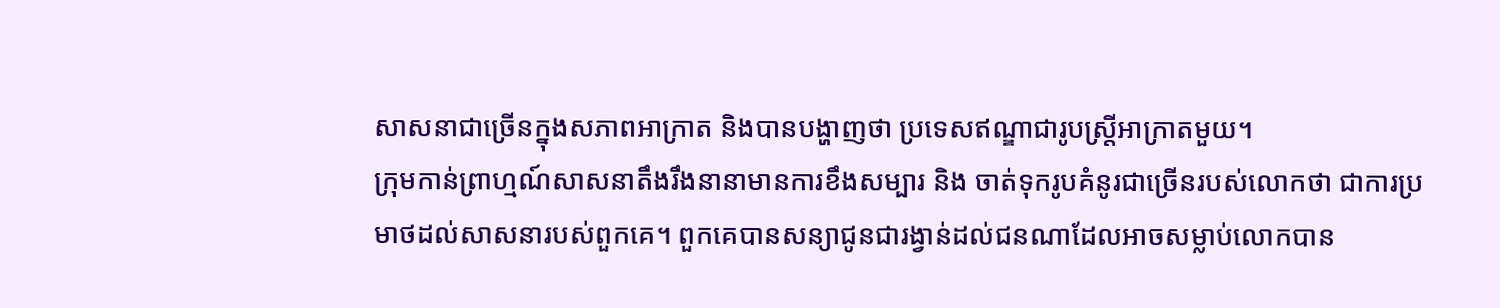សាសនាជាច្រើនក្នុងសភាពអាក្រាត និងបានបង្ហាញថា ប្រទេសឥណ្ឌាជារូបស្រ្តីអាក្រាតមួយ។
ក្រុមកាន់ព្រាហ្មណ៍សាសនាតឹងរឹងនានាមានការខឹងសម្បារ និង ចាត់ទុករូបគំនូរជាច្រើនរបស់លោកថា ជាការប្រមាថដល់សាសនារបស់ពួកគេ។ ពួកគេបានសន្យាជូនជារង្វាន់ដល់ជនណាដែលអាចសម្លាប់លោកបាន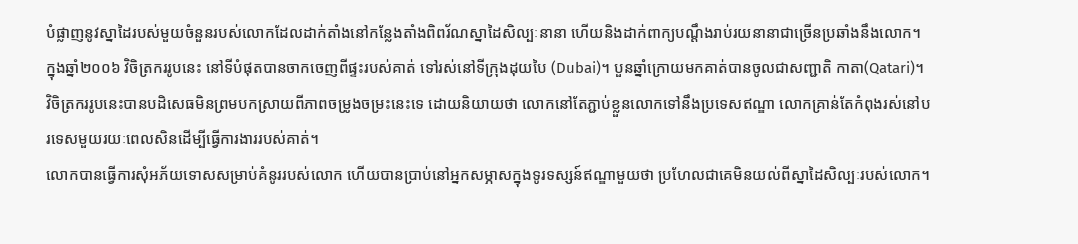បំផ្លាញនូវស្នាដៃរបស់មួយចំនួនរបស់លោកដែលដាក់តាំងនៅកន្លែងតាំងពិពរ័ណស្នាដៃសិល្បៈនានា ហើយនិងដាក់ពាក្យបណ្តឹងរាប់រយនានាជាច្រើនប្រឆាំងនឹងលោក។
ក្នុងឆ្នាំ២០០៦ វិចិត្រកររូបនេះ នៅទីបំផុតបានចាកចេញពីផ្ទះរបស់គាត់ ទៅរស់នៅទីក្រុងដុយបៃ (Dubai)។ បួនឆ្នាំក្រោយមកគាត់បានចូលជាសញ្ជាតិ កាតា(Qatari)។
វិចិត្រកររូបនេះបានបដិសេធមិនព្រមបកស្រាយពីភាពចម្រូងចម្រះនេះទេ ដោយនិយាយថា លោកនៅតែភ្ជាប់ខ្លួនលោកទៅនឹងប្រទេសឥណ្ឌា លោកគ្រាន់តែកំពុងរស់នៅបរទេសមួយរយៈពេលសិនដើម្បីធ្វើការងាររបស់គាត់។
លោកបានធ្វើការសុំអភ័យទោសសម្រាប់គំនូររបស់លោក ហើយបានប្រាប់នៅអ្នកសម្ភាសក្នុងទូរទស្សន៍ឥណ្ឌាមួយថា ប្រហែលជាគេមិនយល់ពីស្នាដៃសិល្បៈរបស់លោក។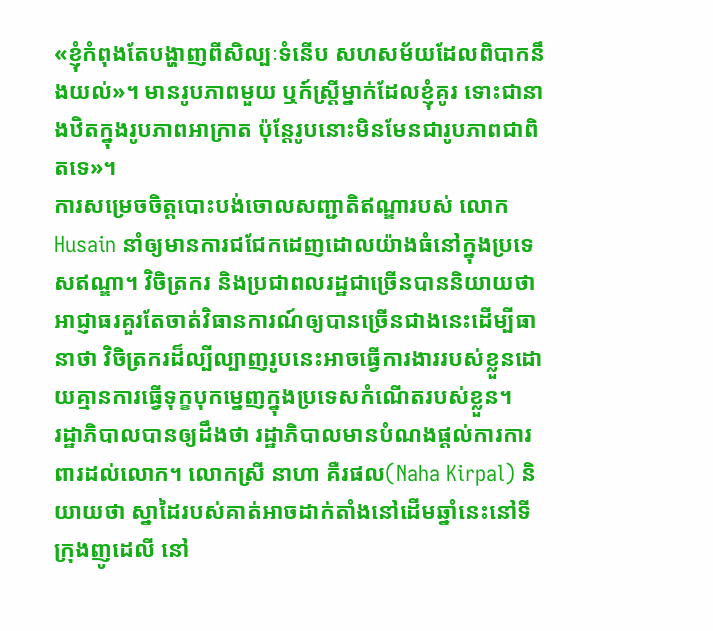«ខ្ញុំកំពុងតែបង្ហាញពីសិល្បៈទំនើប សហសម័យដែលពិបាកនឹងយល់»។ មានរូបភាពមួយ ឬក៍ស្រ្តីម្នាក់ដែលខ្ញុំគូរ ទោះជានាងឋិតក្នុងរូបភាពអាក្រាត ប៉ុន្តែរូបនោះមិនមែនជារូបភាពជាពិតទេ»។
ការសម្រេចចិត្តបោះបង់ចោលសញ្ជាតិឥណ្ឌារបស់ លោក Husain នាំឲ្យមានការជជែកដេញដោលយ៉ាងធំនៅក្នុងប្រទេសឥណ្ឌា។ វិចិត្រករ និងប្រជាពលរដ្ឋជាច្រើនបាននិយាយថាអាជ្ញាធរគួរតែចាត់វិធានការណ៍ឲ្យបានច្រើនជាងនេះដើម្បីធានាថា វិចិត្រករដ៏ល្បីល្បាញរូបនេះអាចធ្វើការងាររបស់ខ្លួនដោយគ្មានការធ្វើទុក្ខបុកម្នេញក្នុងប្រទេសកំណើតរបស់ខ្លួន។
រដ្ឋាភិបាលបានឲ្យដឹងថា រដ្ឋាភិបាលមានបំណងផ្តល់ការការពារដល់លោក។ លោកស្រី នាហា គឺរផល(Naha Kirpal) និយាយថា ស្នាដៃរបស់គាត់អាចដាក់តាំងនៅដើមឆ្នាំនេះនៅទីក្រុងញូដេលី នៅ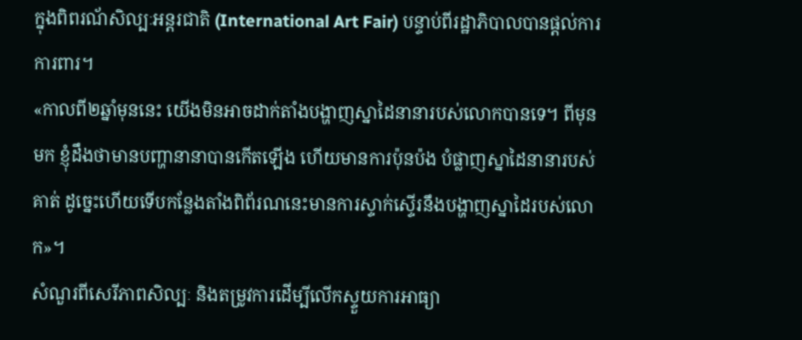ក្នុងពិពរណ័សិល្បៈអន្តរជាតិ (International Art Fair) បន្ទាប់ពីរដ្ឋាភិបាលបានផ្តល់ការការពារ។
«កាលពី២ឆ្នាំមុននេះ យើងមិនអាចដាក់តាំងបង្ហាញស្នាដៃនានារបស់លោកបានទេ។ ពីមុនមក ខ្ញុំដឹងថាមានបញ្ហានានាបានកើតឡើង ហើយមានការប៉ុនប៉ង បំផ្លាញស្នាដៃនានារបស់គាត់ ដូច្នេះហើយទើបកន្លែងតាំងពិព័រណនេះមានការស្ទាក់ស្ទើរនឹងបង្ហាញស្នាដៃរបស់លោក»។
សំណួរពីសេរីភាពសិល្បៈ និងតម្រូវការដើម្បីលើកស្ទួយការអាធ្យា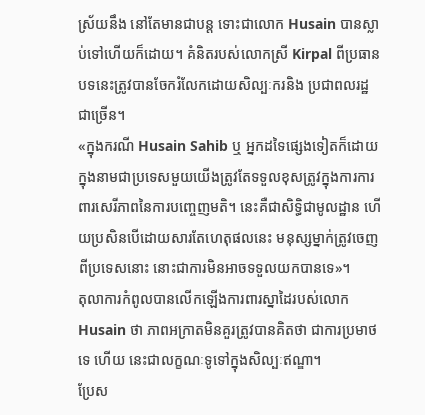ស្រ័យនឹង នៅតែមានជាបន្ត ទោះជាលោក Husain បានស្លាប់ទៅហើយក៏ដោយ។ គំនិតរបស់លោកស្រី Kirpal ពីប្រធានបទនេះត្រូវបានចែករំលែកដោយសិល្បៈករនិង ប្រជាពលរដ្ឋជាច្រើន។
«ក្នុងករណី Husain Sahib ឬ អ្នកដទៃផ្សេងទៀតក៏ដោយ ក្នុងនាមជាប្រទេសមួយយើងត្រូវតែទទួលខុសត្រូវក្នុងការការពារសេរីភាពនៃការបញេ្ចញមតិ។ នេះគឺជាសិទ្ធិជាមូលដ្ឋាន ហើយប្រសិនបើដោយសារតែហេតុផលនេះ មនុស្សម្នាក់ត្រូវចេញពីប្រទេសនោះ នោះជាការមិនអាចទទួលយកបានទេ»។
តុលាការកំពូលបានលើកឡើងការពារស្នាដៃរបស់លោក Husain ថា ភាពអក្រាតមិនគួរត្រូវបានគិតថា ជាការប្រមាថទេ ហើយ នេះជាលក្ខណៈទូទៅក្នុងសិល្បៈឥណ្ឌា។
ប្រែស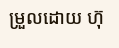ម្រួលដោយ ហ៊ុ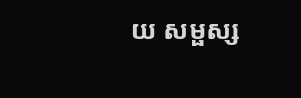យ សម្ផស្ស